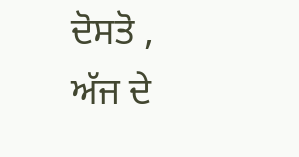ਦੋਸਤੋ ,
ਅੱਜ ਦੇ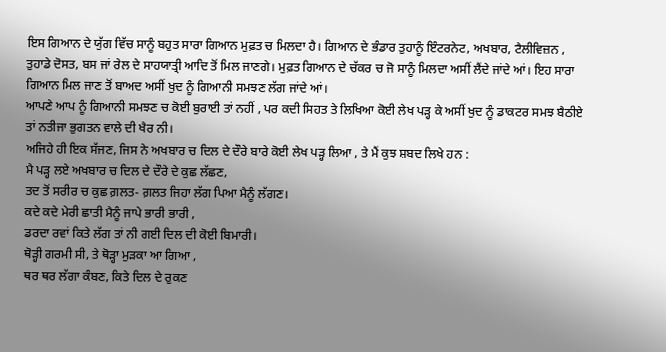ਇਸ ਗਿਆਨ ਦੇ ਯੁੱਗ ਵਿੱਚ ਸਾਨੂੰ ਬਹੁਤ ਸਾਰਾ ਗਿਆਨ ਮੁਫ਼ਤ ਚ ਮਿਲਦਾ ਹੈ। ਗਿਆਨ ਦੇ ਭੰਡਾਰ ਤੁਹਾਨੂੰ ਇੰਟਰਨੇਟ, ਅਖਬਾਰ, ਟੈਲੀਵਿਜ਼ਨ , ਤੁਹਾਡੇ ਦੋਸਤ, ਬਸ ਜਾਂ ਰੇਲ ਦੇ ਸਾਹਯਾਤ੍ਰੀ ਆਦਿ ਤੋਂ ਮਿਲ ਜਾਣਗੇ। ਮੁਫ਼ਤ ਗਿਆਨ ਦੇ ਚੱਕਰ ਚ ਜੋ ਸਾਨੂੰ ਮਿਲਦਾ ਅਸੀਂ ਲੈਂਦੇ ਜਾਂਦੇ ਆਂ। ਇਹ ਸਾਰਾ ਗਿਆਨ ਮਿਲ ਜਾਣ ਤੋਂ ਬਾਅਦ ਅਸੀਂ ਖੁਦ ਨੂੰ ਗਿਆਨੀ ਸਮਝਣ ਲੱਗ ਜਾਂਦੇ ਆਂ।
ਆਪਣੇ ਆਪ ਨੂੰ ਗਿਆਨੀ ਸਮਝਣ ਚ ਕੋਈ ਬੁਰਾਈ ਤਾਂ ਨਹੀਂ , ਪਰ ਕਦੀ ਸਿਹਤ ਤੇ ਲਿਖਿਆ ਕੋਈ ਲੇਖ ਪੜ੍ਹ ਕੇ ਅਸੀਂ ਖੁਦ ਨੂੰ ਡਾਕਟਰ ਸਮਝ ਬੈਠੀਏ ਤਾਂ ਨਤੀਜਾ ਭੁਗਤਨ ਵਾਲੇ ਦੀ ਖੈਰ ਨੀ।
ਅਜਿਹੇ ਹੀ ਇਕ ਸੱਜਣ, ਜਿਸ ਨੇ ਅਖਬਾਰ ਚ ਦਿਲ ਦੇ ਦੌਰੇ ਬਾਰੇ ਕੋਈ ਲੇਖ ਪੜ੍ਹ ਲਿਆ , ਤੇ ਮੈਂ ਕੁਝ ਸ਼ਬਦ ਲਿਖੇ ਹਨ :
ਮੈ ਪੜ੍ਹ ਲਏ ਅਖਬਾਰ ਚ ਦਿਲ ਦੇ ਦੌਰੇ ਦੇ ਕੁਛ ਲੱਛਣ,
ਤਦ ਤੋਂ ਸਰੀਰ ਚ ਕੁਛ ਗ਼ਲਤ- ਗ਼ਲਤ ਜਿਹਾ ਲੱਗ ਪਿਆ ਮੈਨੂੰ ਲੱਗਣ।
ਕਦੇ ਕਦੇ ਮੇਰੀ ਛਾਤੀ ਮੈਨੂੰ ਜਾਪੇ ਭਾਰੀ ਭਾਰੀ ,
ਡਰਦਾ ਰਵਾਂ ਕਿਤੇ ਲੱਗ ਤਾਂ ਨੀ ਗਈ ਦਿਲ ਦੀ ਕੋਈ ਬਿਮਾਰੀ।
ਥੋੜ੍ਹੀ ਗਰਮੀ ਸੀ, ਤੇ ਥੋੜ੍ਹਾ ਮੁੜਕਾ ਆ ਗਿਆ ,
ਥਰ ਥਰ ਲੱਗਾ ਕੰਬਣ, ਕਿਤੇ ਦਿਲ ਦੇ ਰੁਕਣ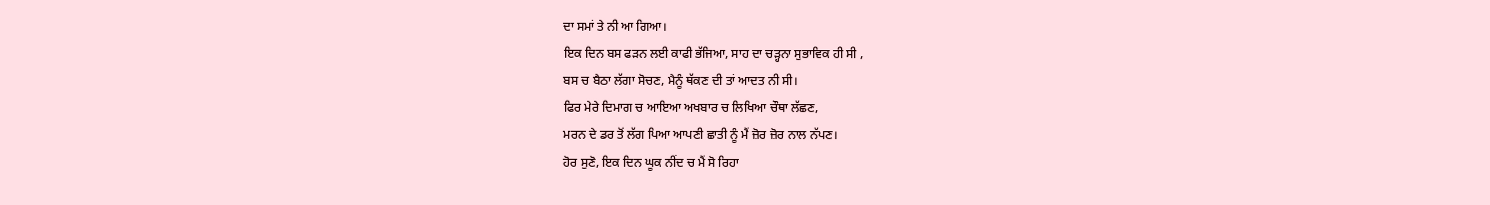ਦਾ ਸਮਾਂ ਤੇ ਨੀ ਆ ਗਿਆ।
ਇਕ ਦਿਨ ਬਸ ਫੜਨ ਲਈ ਕਾਫੀ ਭੱਜਿਆ, ਸਾਹ ਦਾ ਚੜ੍ਹਨਾ ਸੁਭਾਵਿਕ ਹੀ ਸੀ ,
ਬਸ ਚ ਬੈਠਾ ਲੱਗਾ ਸੋਚਣ, ਮੈਨੂੰ ਥੱਕਣ ਦੀ ਤਾਂ ਆਦਤ ਨੀ ਸੀ।
ਫਿਰ ਮੇਰੇ ਦਿਮਾਗ ਚ ਆਇਆ ਅਖਬਾਰ ਚ ਲਿਖਿਆ ਚੌਥਾ ਲੱਛਣ,
ਮਰਨ ਦੇ ਡਰ ਤੋਂ ਲੱਗ ਪਿਆ ਆਪਣੀ ਛਾਤੀ ਨੂੰ ਮੈਂ ਜ਼ੋਰ ਜ਼ੋਰ ਨਾਲ ਨੱਪਣ।
ਹੋਰ ਸੁਣੋ, ਇਕ ਦਿਨ ਘੂਕ ਨੀਂਦ ਚ ਮੈਂ ਸੋ ਰਿਹਾ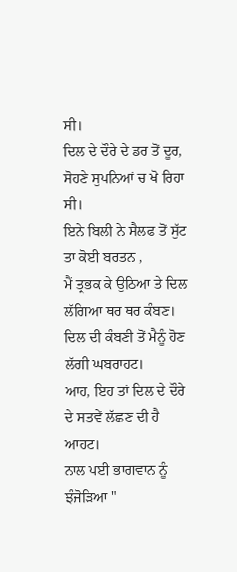ਸੀ।
ਦਿਲ ਦੇ ਦੌਰੇ ਦੇ ਡਰ ਤੋਂ ਦੂਰ, ਸੋਹਣੇ ਸੁਪਨਿਆਂ ਚ ਖੋ ਰਿਹਾ ਸੀ।
ਇਨੇ ਬਿਲੀ ਨੇ ਸੈਲਫ ਤੋਂ ਸੁੱਟ ਤਾ ਕੋਈ ਬਰਤਨ ,
ਮੈਂ ਤ੍ਰਭਕ ਕੇ ਉਠਿਆ ਤੇ ਦਿਲ ਲੱਗਿਆ ਥਰ ਥਰ ਕੰਬਣ।
ਦਿਲ ਦੀ ਕੰਬਣੀ ਤੋਂ ਮੈਨੂੰ ਹੋਣ ਲੱਗੀ ਘਬਰਾਹਟ।
ਆਹ, ਇਹ ਤਾਂ ਦਿਲ ਦੇ ਦੌਰੇ ਦੇ ਸਤਵੇਂ ਲੱਛਣ ਦੀ ਹੈ ਆਹਟ।
ਨਾਲ ਪਈ ਭਾਗਵਾਨ ਨੂੰ ਝੰਜੋੜਿਆ "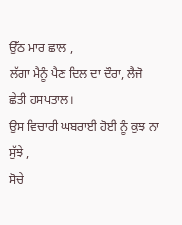ਉੱਠ ਮਾਰ ਛਾਲ ,
ਲੱਗਾ ਮੈਨੂੰ ਪੈਣ ਦਿਲ ਦਾ ਦੌਰਾ, ਲੈਜੋ ਛੇਤੀ ਹਸਪਤਾਲ।
ਉਸ ਵਿਚਾਰੀ ਘਬਰਾਈ ਹੋਈ ਨੂੰ ਕੁਝ ਨਾ ਸੁੱਝੇ ,
ਸੋਚੇ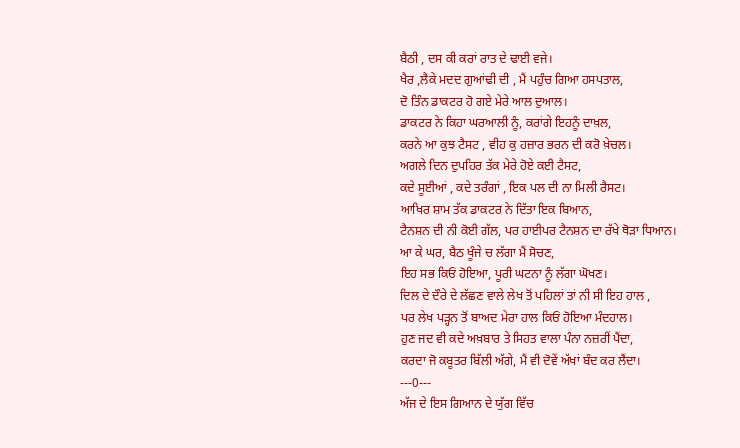ਬੈਠੀ , ਦਸ ਕੀ ਕਰਾਂ ਰਾਤ ਦੇ ਢਾਈ ਵਜੇ।
ਖੈਰ ,ਲੈਕੇ ਮਦਦ ਗੁਆਂਢੀ ਦੀ , ਮੈਂ ਪਹੁੰਚ ਗਿਆ ਹਸਪਤਾਲ,
ਦੋ ਤਿੰਨ ਡਾਕਟਰ ਹੋ ਗਏ ਮੇਰੇ ਆਲ ਦੁਆਲ।
ਡਾਕਟਰ ਨੇ ਕਿਹਾ ਘਰਆਲੀ ਨੂੰ, ਕਰਾਂਗੇ ਇਹਨੂੰ ਦਾਖ਼ਲ,
ਕਰਨੇ ਆ ਕੁਝ ਟੈਸਟ , ਵੀਹ ਕੁ ਹਜ਼ਾਰ ਭਰਨ ਦੀ ਕਰੋ ਖ਼ੇਚਲ।
ਅਗਲੇ ਦਿਨ ਦੁਪਹਿਰ ਤੱਕ ਮੇਰੇ ਹੋਏ ਕਈ ਟੈਸਟ,
ਕਦੇ ਸੂਈਆਂ , ਕਦੇ ਤਰੰਗਾਂ , ਇਕ ਪਲ ਦੀ ਨਾ ਮਿਲੀ ਰੈਸਟ।
ਆਖਿਰ ਸ਼ਾਮ ਤੱਕ ਡਾਕਟਰ ਨੇ ਦਿੱਤਾ ਇਕ ਬਿਆਨ,
ਟੈਨਸ਼ਨ ਦੀ ਨੀ ਕੋਈ ਗੱਲ, ਪਰ ਹਾਈਪਰ ਟੈਨਸ਼ਨ ਦਾ ਰੱਖੇ ਥੋੜਾ ਧਿਆਨ।
ਆ ਕੇ ਘਰ, ਬੈਠ ਖੂੰਜੇ ਚ ਲੱਗਾ ਮੈਂ ਸੋਚਣ,
ਇਹ ਸਭ ਕਿਓਂ ਹੋਇਆ, ਪੂਰੀ ਘਟਨਾ ਨੂੰ ਲੱਗਾ ਘੋਖਣ।
ਦਿਲ ਦੇ ਦੌਰੇ ਦੇ ਲੱਛਣ ਵਾਲੇ ਲੇਖ ਤੋਂ ਪਹਿਲਾਂ ਤਾਂ ਨੀ ਸੀ ਇਹ ਹਾਲ ,
ਪਰ ਲੇਖ ਪੜ੍ਹਨ ਤੋਂ ਬਾਅਦ ਮੇਰਾ ਹਾਲ ਕਿਓਂ ਹੋਇਆ ਮੰਦਹਾਲ।
ਹੁਣ ਜਦ ਵੀ ਕਦੇ ਅਖ਼ਬਾਰ ਤੇ ਸਿਹਤ ਵਾਲਾ ਪੰਨਾ ਨਜ਼ਰੀਂ ਪੈਂਦਾ,
ਕਰਦਾ ਜੋ ਕਬੂਤਰ ਬਿੱਲੀ ਅੱਗੇ, ਮੈਂ ਵੀ ਦੋਵੇਂ ਅੱਖਾਂ ਬੰਦ ਕਰ ਲੈਂਦਾ।
---0---
ਅੱਜ ਦੇ ਇਸ ਗਿਆਨ ਦੇ ਯੁੱਗ ਵਿੱਚ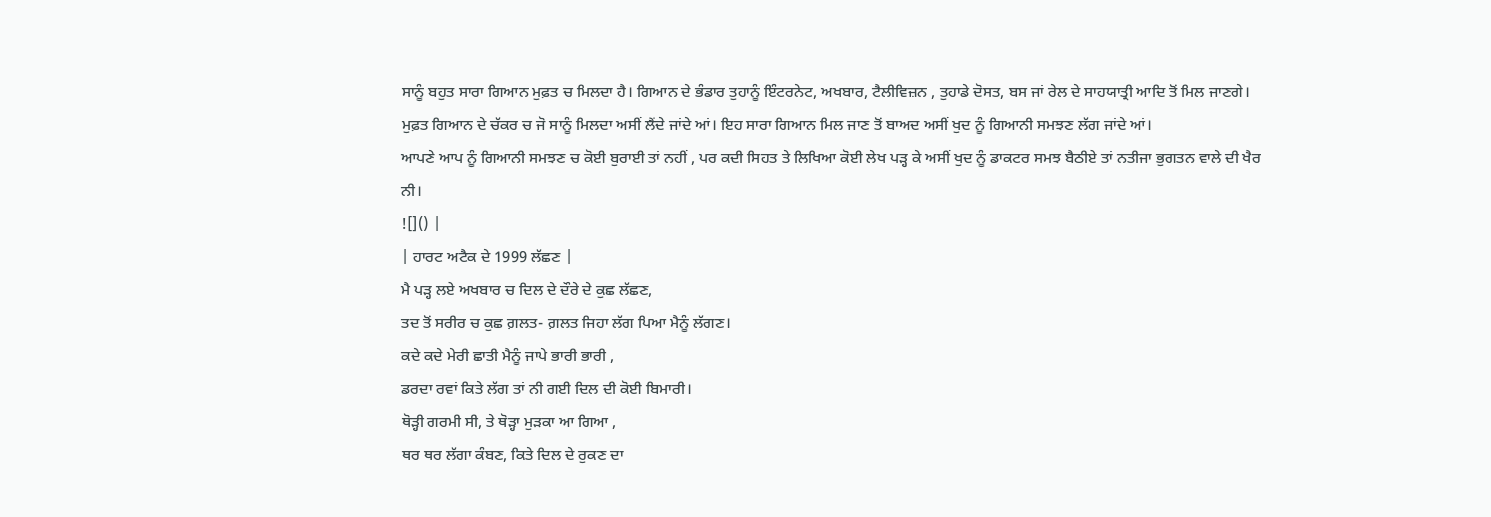ਸਾਨੂੰ ਬਹੁਤ ਸਾਰਾ ਗਿਆਨ ਮੁਫ਼ਤ ਚ ਮਿਲਦਾ ਹੈ। ਗਿਆਨ ਦੇ ਭੰਡਾਰ ਤੁਹਾਨੂੰ ਇੰਟਰਨੇਟ, ਅਖਬਾਰ, ਟੈਲੀਵਿਜ਼ਨ , ਤੁਹਾਡੇ ਦੋਸਤ, ਬਸ ਜਾਂ ਰੇਲ ਦੇ ਸਾਹਯਾਤ੍ਰੀ ਆਦਿ ਤੋਂ ਮਿਲ ਜਾਣਗੇ। ਮੁਫ਼ਤ ਗਿਆਨ ਦੇ ਚੱਕਰ ਚ ਜੋ ਸਾਨੂੰ ਮਿਲਦਾ ਅਸੀਂ ਲੈਂਦੇ ਜਾਂਦੇ ਆਂ। ਇਹ ਸਾਰਾ ਗਿਆਨ ਮਿਲ ਜਾਣ ਤੋਂ ਬਾਅਦ ਅਸੀਂ ਖੁਦ ਨੂੰ ਗਿਆਨੀ ਸਮਝਣ ਲੱਗ ਜਾਂਦੇ ਆਂ।
ਆਪਣੇ ਆਪ ਨੂੰ ਗਿਆਨੀ ਸਮਝਣ ਚ ਕੋਈ ਬੁਰਾਈ ਤਾਂ ਨਹੀਂ , ਪਰ ਕਦੀ ਸਿਹਤ ਤੇ ਲਿਖਿਆ ਕੋਈ ਲੇਖ ਪੜ੍ਹ ਕੇ ਅਸੀਂ ਖੁਦ ਨੂੰ ਡਾਕਟਰ ਸਮਝ ਬੈਠੀਏ ਤਾਂ ਨਤੀਜਾ ਭੁਗਤਨ ਵਾਲੇ ਦੀ ਖੈਰ ਨੀ।
![]() |
| ਹਾਰਟ ਅਟੈਕ ਦੇ 1999 ਲੱਛਣ |
ਮੈ ਪੜ੍ਹ ਲਏ ਅਖਬਾਰ ਚ ਦਿਲ ਦੇ ਦੌਰੇ ਦੇ ਕੁਛ ਲੱਛਣ,
ਤਦ ਤੋਂ ਸਰੀਰ ਚ ਕੁਛ ਗ਼ਲਤ- ਗ਼ਲਤ ਜਿਹਾ ਲੱਗ ਪਿਆ ਮੈਨੂੰ ਲੱਗਣ।
ਕਦੇ ਕਦੇ ਮੇਰੀ ਛਾਤੀ ਮੈਨੂੰ ਜਾਪੇ ਭਾਰੀ ਭਾਰੀ ,
ਡਰਦਾ ਰਵਾਂ ਕਿਤੇ ਲੱਗ ਤਾਂ ਨੀ ਗਈ ਦਿਲ ਦੀ ਕੋਈ ਬਿਮਾਰੀ।
ਥੋੜ੍ਹੀ ਗਰਮੀ ਸੀ, ਤੇ ਥੋੜ੍ਹਾ ਮੁੜਕਾ ਆ ਗਿਆ ,
ਥਰ ਥਰ ਲੱਗਾ ਕੰਬਣ, ਕਿਤੇ ਦਿਲ ਦੇ ਰੁਕਣ ਦਾ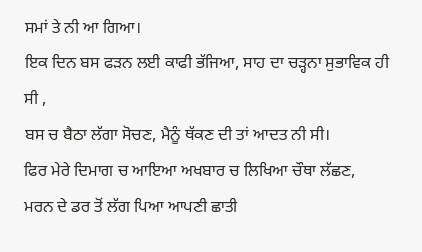ਸਮਾਂ ਤੇ ਨੀ ਆ ਗਿਆ।
ਇਕ ਦਿਨ ਬਸ ਫੜਨ ਲਈ ਕਾਫੀ ਭੱਜਿਆ, ਸਾਹ ਦਾ ਚੜ੍ਹਨਾ ਸੁਭਾਵਿਕ ਹੀ ਸੀ ,
ਬਸ ਚ ਬੈਠਾ ਲੱਗਾ ਸੋਚਣ, ਮੈਨੂੰ ਥੱਕਣ ਦੀ ਤਾਂ ਆਦਤ ਨੀ ਸੀ।
ਫਿਰ ਮੇਰੇ ਦਿਮਾਗ ਚ ਆਇਆ ਅਖਬਾਰ ਚ ਲਿਖਿਆ ਚੌਥਾ ਲੱਛਣ,
ਮਰਨ ਦੇ ਡਰ ਤੋਂ ਲੱਗ ਪਿਆ ਆਪਣੀ ਛਾਤੀ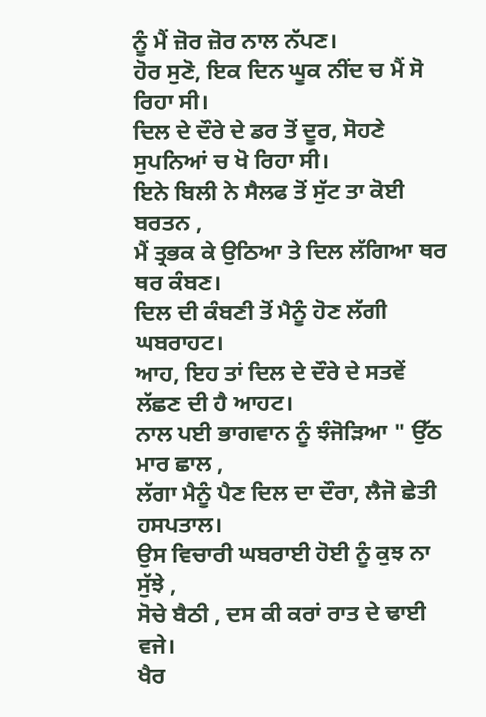ਨੂੰ ਮੈਂ ਜ਼ੋਰ ਜ਼ੋਰ ਨਾਲ ਨੱਪਣ।
ਹੋਰ ਸੁਣੋ, ਇਕ ਦਿਨ ਘੂਕ ਨੀਂਦ ਚ ਮੈਂ ਸੋ ਰਿਹਾ ਸੀ।
ਦਿਲ ਦੇ ਦੌਰੇ ਦੇ ਡਰ ਤੋਂ ਦੂਰ, ਸੋਹਣੇ ਸੁਪਨਿਆਂ ਚ ਖੋ ਰਿਹਾ ਸੀ।
ਇਨੇ ਬਿਲੀ ਨੇ ਸੈਲਫ ਤੋਂ ਸੁੱਟ ਤਾ ਕੋਈ ਬਰਤਨ ,
ਮੈਂ ਤ੍ਰਭਕ ਕੇ ਉਠਿਆ ਤੇ ਦਿਲ ਲੱਗਿਆ ਥਰ ਥਰ ਕੰਬਣ।
ਦਿਲ ਦੀ ਕੰਬਣੀ ਤੋਂ ਮੈਨੂੰ ਹੋਣ ਲੱਗੀ ਘਬਰਾਹਟ।
ਆਹ, ਇਹ ਤਾਂ ਦਿਲ ਦੇ ਦੌਰੇ ਦੇ ਸਤਵੇਂ ਲੱਛਣ ਦੀ ਹੈ ਆਹਟ।
ਨਾਲ ਪਈ ਭਾਗਵਾਨ ਨੂੰ ਝੰਜੋੜਿਆ " ਉੱਠ ਮਾਰ ਛਾਲ ,
ਲੱਗਾ ਮੈਨੂੰ ਪੈਣ ਦਿਲ ਦਾ ਦੌਰਾ, ਲੈਜੋ ਛੇਤੀ ਹਸਪਤਾਲ।
ਉਸ ਵਿਚਾਰੀ ਘਬਰਾਈ ਹੋਈ ਨੂੰ ਕੁਝ ਨਾ ਸੁੱਝੇ ,
ਸੋਚੇ ਬੈਠੀ , ਦਸ ਕੀ ਕਰਾਂ ਰਾਤ ਦੇ ਢਾਈ ਵਜੇ।
ਖੈਰ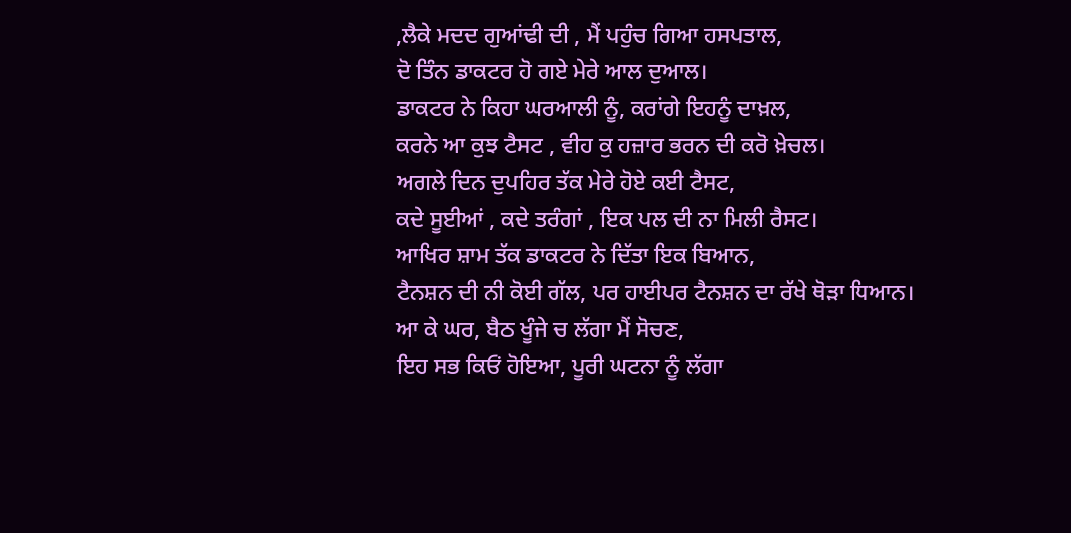,ਲੈਕੇ ਮਦਦ ਗੁਆਂਢੀ ਦੀ , ਮੈਂ ਪਹੁੰਚ ਗਿਆ ਹਸਪਤਾਲ,
ਦੋ ਤਿੰਨ ਡਾਕਟਰ ਹੋ ਗਏ ਮੇਰੇ ਆਲ ਦੁਆਲ।
ਡਾਕਟਰ ਨੇ ਕਿਹਾ ਘਰਆਲੀ ਨੂੰ, ਕਰਾਂਗੇ ਇਹਨੂੰ ਦਾਖ਼ਲ,
ਕਰਨੇ ਆ ਕੁਝ ਟੈਸਟ , ਵੀਹ ਕੁ ਹਜ਼ਾਰ ਭਰਨ ਦੀ ਕਰੋ ਖ਼ੇਚਲ।
ਅਗਲੇ ਦਿਨ ਦੁਪਹਿਰ ਤੱਕ ਮੇਰੇ ਹੋਏ ਕਈ ਟੈਸਟ,
ਕਦੇ ਸੂਈਆਂ , ਕਦੇ ਤਰੰਗਾਂ , ਇਕ ਪਲ ਦੀ ਨਾ ਮਿਲੀ ਰੈਸਟ।
ਆਖਿਰ ਸ਼ਾਮ ਤੱਕ ਡਾਕਟਰ ਨੇ ਦਿੱਤਾ ਇਕ ਬਿਆਨ,
ਟੈਨਸ਼ਨ ਦੀ ਨੀ ਕੋਈ ਗੱਲ, ਪਰ ਹਾਈਪਰ ਟੈਨਸ਼ਨ ਦਾ ਰੱਖੇ ਥੋੜਾ ਧਿਆਨ।
ਆ ਕੇ ਘਰ, ਬੈਠ ਖੂੰਜੇ ਚ ਲੱਗਾ ਮੈਂ ਸੋਚਣ,
ਇਹ ਸਭ ਕਿਓਂ ਹੋਇਆ, ਪੂਰੀ ਘਟਨਾ ਨੂੰ ਲੱਗਾ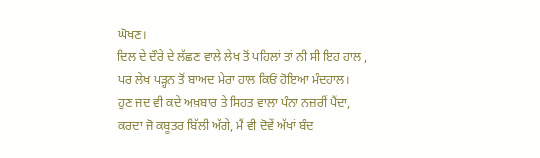ਘੋਖਣ।
ਦਿਲ ਦੇ ਦੌਰੇ ਦੇ ਲੱਛਣ ਵਾਲੇ ਲੇਖ ਤੋਂ ਪਹਿਲਾਂ ਤਾਂ ਨੀ ਸੀ ਇਹ ਹਾਲ ,
ਪਰ ਲੇਖ ਪੜ੍ਹਨ ਤੋਂ ਬਾਅਦ ਮੇਰਾ ਹਾਲ ਕਿਓਂ ਹੋਇਆ ਮੰਦਹਾਲ।
ਹੁਣ ਜਦ ਵੀ ਕਦੇ ਅਖ਼ਬਾਰ ਤੇ ਸਿਹਤ ਵਾਲਾ ਪੰਨਾ ਨਜ਼ਰੀਂ ਪੈਂਦਾ,
ਕਰਦਾ ਜੋ ਕਬੂਤਰ ਬਿੱਲੀ ਅੱਗੇ, ਮੈਂ ਵੀ ਦੋਵੇਂ ਅੱਖਾਂ ਬੰਦ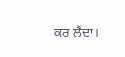ਕਰ ਲੈਂਦਾ।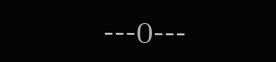---0---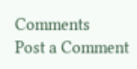Comments
Post a Comment